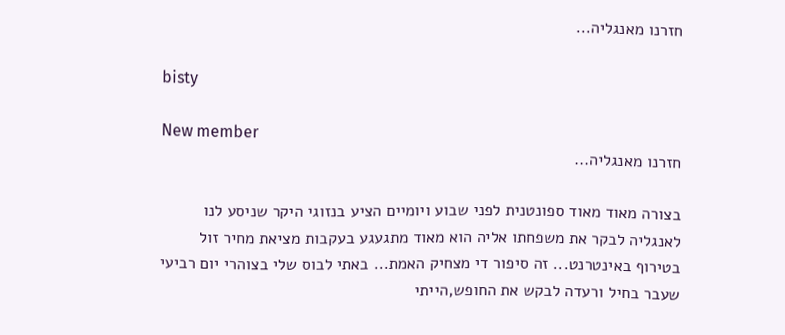חזרנו מאנגליה...

bisty

New member
חזרנו מאנגליה...

בצורה מאוד מאוד ספונטנית לפני שבוע ויומיים הציע בנזוגי היקר שניסע לנו לאנגליה לבקר את משפחתו אליה הוא מאוד מתגעגע בעקבות מציאת מחיר זול בטירוף באינטרנט... זה סיפור די מצחיק האמת... באתי לבוס שלי בצוהרי יום רביעי שעבר בחיל ורעדה לבקש את החופש,הייתי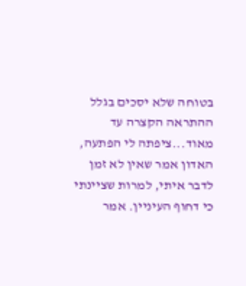בטוחה שלא יסכים בגלל ההתראה הקצרה עד מאוד...ציפתה לי הפתעה, האדון אמר שאין לא זמן לדבר איתי, למרות שציינתי כי דחוף העיניין. אמר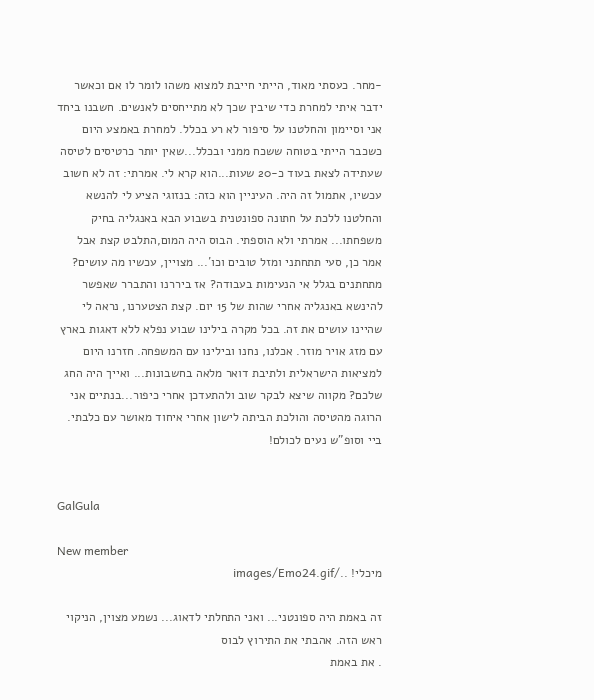-מחר. כעסתי מאוד, הייתי חייבת למצוא משהו לומר לו אם וכאשר ידבר איתי למחרת כדי שיבין שכך לא מתייחסים לאנשים. חשבנו ביחד אני וסיימון והחלטנו על סיפור לא רע בכלל. למחרת באמצע היום כשכבר הייתי בטוחה ששכח ממני ובכלל...שאין יותר כרטיסים לטיסה שעתידה לצאת בעוד כ-20 שעות...הוא קרא לי. אמרתי: זה לא חשוב עכשיו, אתמול זה היה. העיניין הוא כזה: בנזוגי הציע לי להנשא והחלטנו ללכת על חתונה ספונטנית בשבוע הבא באנגליה בחיק משפחתו... אמרתי ולא הוספתי. הבוס היה המום,התלבט קצת אבל אמר כן, סעי תתחתני ומזל טובים וכו´... מצויין, עכשיו מה עושים? מתחתנים בגלל אי הנעימות בעבודה? אז ביררנו והתברר שאפשר להינשא באנגליה אחרי שהות של 15 יום. קצת הצטערנו, נראה לי שהיינו עושים את זה. בכל מקרה בילינו שבוע נפלא ללא דאגות בארץ עם מזג אויר מוזר. אכלנו, נחנו ובילינו עם המשפחה. חזרנו היום למציאות הישראלית ולתיבת דואר מלאה בחשבונות... ואייך היה החג שלכם? מקווה שיצא לבקר שוב ולהתעדכן אחרי כיפור...בנתיים אני הרוגה מהטיסה והולכת הביתה לישון אחרי איחוד מאושר עם כלבתי. ביי וסופ"ש נעים לכולם!


GalGula

New member
מיכלי! ../images/Emo24.gif

זה באמת היה ספונטני... ואני התחלתי לדאוג... נשמע מצוין, הניקוי ראש הזה. אהבתי את התירוץ לבוס
. את באמת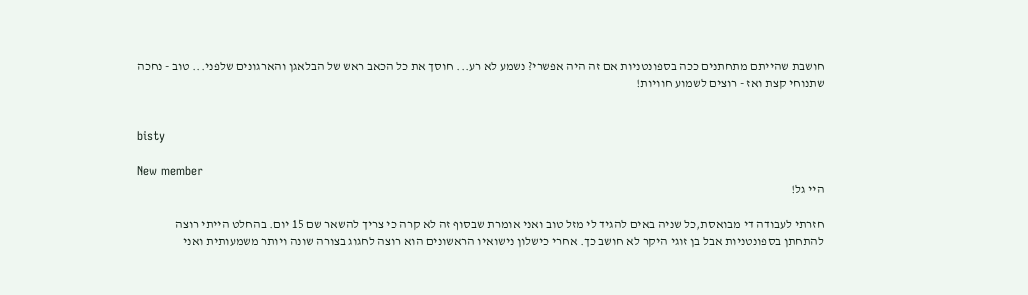חושבת שהייתם מתחתנים ככה בספונטניות אם זה היה אפשרי? נשמע לא רע... חוסך את כל הכאב ראש של הבלאגן והארגונים שלפני... טוב - נחכה שתנוחי קצת ואז - רוצים לשמוע חוויות!


bisty

New member
היי גל!

חזרתי לעבודה די מבואסת,כל שניה באים להגיד לי מזל טוב ואני אומרת שבסוף זה לא קרה כי צריך להשאר שם 15 יום. בהחלט הייתי רוצה להתחתן בספונטניות אבל בן זוגי היקר לא חושב כך. אחרי כישלון נישואיו הראשונים הוא רוצה לחגוג בצורה שונה ויותר משמעותית ואני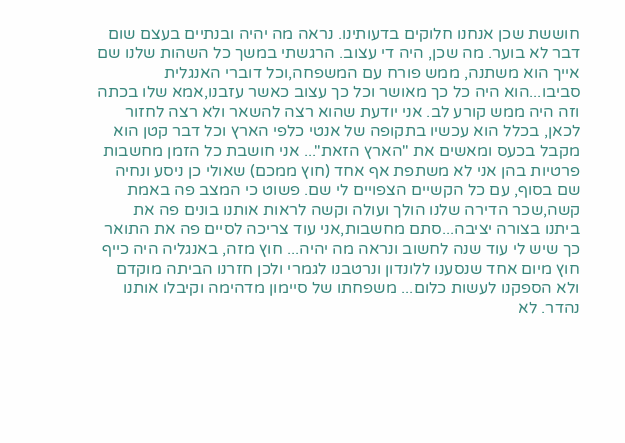חוששת שכן אנחנו חלוקים בדעותינו. נראה מה יהיה ובנתיים בעצם שום דבר לא בוער. מה שכן, היה די עצוב. הרגשתי במשך כל השהות שלנו שם אייך הוא משתנה, ממש פורח עם המשפחה,וכל דוברי האנגלית סביבו...הוא היה כל כך מאושר וכל כך עצוב כאשר עזבנו,אמא שלו בכתה וזה היה ממש קורע לב. אני יודעת שהוא רצה להשאר ולא רצה לחזור לכאן, בכלל הוא עכשיו בתקופה של אנטי כלפי הארץ וכל דבר קטן הוא מקבל בכעס ומאשים את "הארץ הזאת"... אני חושבת כל הזמן מחשבות פרטיות בהן אני לא משתפת אף אחד (חוץ ממכם) שאולי כן ניסע ונחיה שם בסוף, עם כל הקשיים הצפויים לי שם. פשוט כי המצב פה באמת קשה,שכר הדירה שלנו הולך ועולה וקשה לראות אותנו בונים פה את ביתנו בצורה יציבה...סתם מחשבות,אני עוד צריכה לסיים פה את התואר כך שיש לי עוד שנה לחשוב ונראה מה יהיה... חוץ מזה, באנגליה היה כייף חוץ מיום אחד שנסענו ללונדון ונרטבנו לגמרי ולכן חזרנו הביתה מוקדם ולא הספקנו לעשות כלום... משפחתו של סיימון מדהימה וקיבלו אותנו נהדר. לא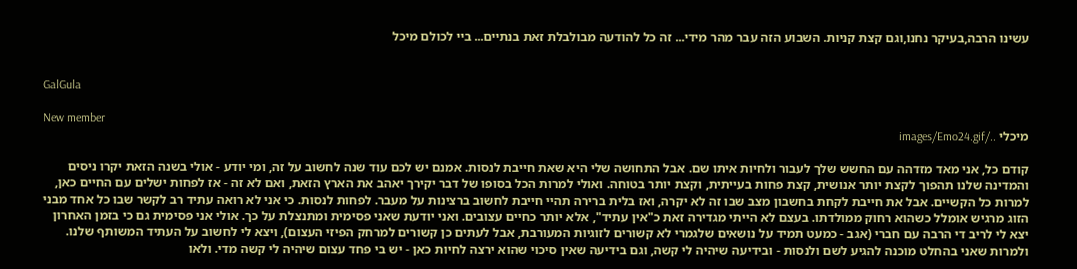עשינו הרבה,בעיקר נחנו,וגם קצת קניות. השבוע הזה עבר מהר מידי... זה כל להודעה מבולבלת זאת בנתיים... ביי לכולם מיכל


GalGula

New member
מיכלי ../images/Emo24.gif

קודם כל, אני מאד מזדהה עם החשש שלך לעבור ולחיות איתו שם. אבל התחושה שלי היא שאת חייבת לנסות. אמנם יש לכם עוד שנה לחשוב על זה, ומי יודע - אולי בשנה הזאת יקרו ניסים והמדינה שלנו תהפוך לקצת יותר אנושית, קצת פחות בעייתית, וקצת יותר בטוחה. ואולי למרות הכל בסופו של דבר יקירך יאהב את הארץ הזאת, ואם לא זה - אז לפחות ישלים עם החיים כאן, למרות כל הקשיים. אבל את חייבת לקחת בחשבון מצב שבו זה לא יקרה, ואז בלית ברירה תהיי חייבת לחשוב ברצינות על מעבר. לפחות לנסות. כי אני לא רואה עתיד רב לקשר שבו כל אחד מבני הזוג מרגיש אומלל כשהוא רחוק ממולדתו. בעצם לא הייתי מגדירה זאת כ"אין עתיד", אלא יותר כחיים עצובים. ואני יודעת שאני פסימית ומתנצלת על כך. אולי אני פסימית גם כי בזמן האחרון יצא לי לריב די הרבה עם חברי (אגב - כמעט תמיד על נושאים שלגמרי לא קשורים לזוגיות המעורבת, אבל לעתים כן קשורים למרחק הפיזי העצום), ויצא לי לחשוב על העתיד המשותף שלנו. ולמרות שאני בהחלט מוכנה להגיע לשם ולנסות - ובידיעה שיהיה לי קשה, וגם בידיעה שאין סיכוי שהוא ירצה לחיות כאן - יש בי פחד עצום שיהיה לי קשה מדי. ולאו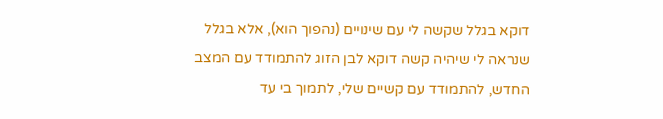דוקא בגלל שקשה לי עם שינויים (נהפוך הוא), אלא בגלל שנראה לי שיהיה קשה דוקא לבן הזוג להתמודד עם המצב החדש, להתמודד עם קשיים שלי, לתמוך בי עד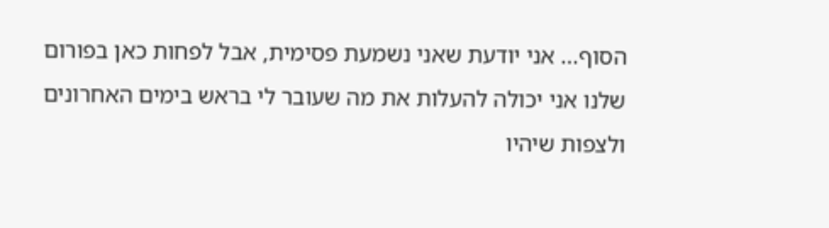הסוף... אני יודעת שאני נשמעת פסימית, אבל לפחות כאן בפורום שלנו אני יכולה להעלות את מה שעובר לי בראש בימים האחרונים ולצפות שיהיו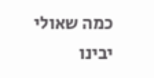כמה שאולי יבינו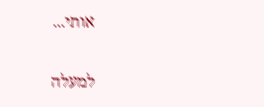אותי...

למעלה